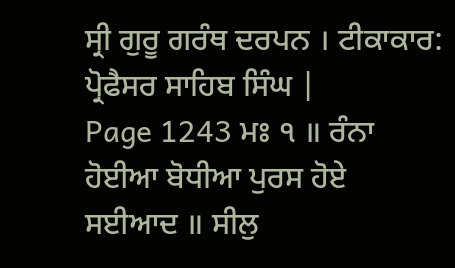ਸ੍ਰੀ ਗੁਰੂ ਗਰੰਥ ਦਰਪਨ । ਟੀਕਾਕਾਰ: ਪ੍ਰੋਫੈਸਰ ਸਾਹਿਬ ਸਿੰਘ |
Page 1243 ਮਃ ੧ ॥ ਰੰਨਾ ਹੋਈਆ ਬੋਧੀਆ ਪੁਰਸ ਹੋਏ ਸਈਆਦ ॥ ਸੀਲੁ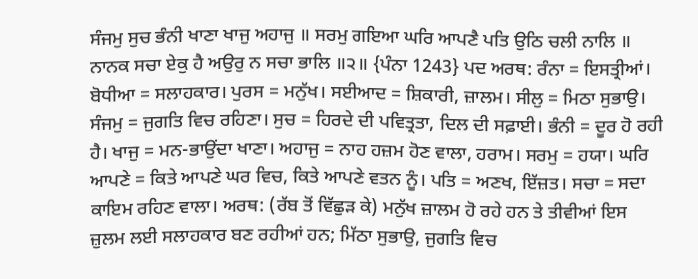ਸੰਜਮੁ ਸੁਚ ਭੰਨੀ ਖਾਣਾ ਖਾਜੁ ਅਹਾਜੁ ॥ ਸਰਮੁ ਗਇਆ ਘਰਿ ਆਪਣੈ ਪਤਿ ਉਠਿ ਚਲੀ ਨਾਲਿ ॥ ਨਾਨਕ ਸਚਾ ਏਕੁ ਹੈ ਅਉਰੁ ਨ ਸਚਾ ਭਾਲਿ ॥੨॥ {ਪੰਨਾ 1243} ਪਦ ਅਰਥ: ਰੰਨਾ = ਇਸਤ੍ਰੀਆਂ। ਬੋਧੀਆ = ਸਲਾਹਕਾਰ। ਪੁਰਸ = ਮਨੁੱਖ। ਸਈਆਦ = ਸ਼ਿਕਾਰੀ, ਜ਼ਾਲਮ। ਸੀਲੁ = ਮਿਠਾ ਸੁਭਾਉ। ਸੰਜਮੁ = ਜੁਗਤਿ ਵਿਚ ਰਹਿਣਾ। ਸੁਚ = ਹਿਰਦੇ ਦੀ ਪਵਿਤ੍ਰਤਾ, ਦਿਲ ਦੀ ਸਫ਼ਾਈ। ਭੰਨੀ = ਦੂਰ ਹੋ ਰਹੀ ਹੈ। ਖਾਜੁ = ਮਨ-ਭਾਉਂਦਾ ਖਾਣਾ। ਅਹਾਜੁ = ਨਾਹ ਹਜ਼ਮ ਹੋਣ ਵਾਲਾ, ਹਰਾਮ। ਸਰਮੁ = ਹਯਾ। ਘਰਿ ਆਪਣੇ = ਕਿਤੇ ਆਪਣੇ ਘਰ ਵਿਚ, ਕਿਤੇ ਆਪਣੇ ਵਤਨ ਨੂੰ। ਪਤਿ = ਅਣਖ, ਇੱਜ਼ਤ। ਸਚਾ = ਸਦਾ ਕਾਇਮ ਰਹਿਣ ਵਾਲਾ। ਅਰਥ: (ਰੱਬ ਤੋਂ ਵਿੱਛੁੜ ਕੇ) ਮਨੁੱਖ ਜ਼ਾਲਮ ਹੋ ਰਹੇ ਹਨ ਤੇ ਤੀਵੀਆਂ ਇਸ ਜ਼ੁਲਮ ਲਈ ਸਲਾਹਕਾਰ ਬਣ ਰਹੀਆਂ ਹਨ; ਮਿੱਠਾ ਸੁਭਾਉ, ਜੁਗਤਿ ਵਿਚ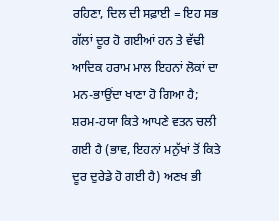ਰਹਿਣਾ, ਦਿਲ ਦੀ ਸਫ਼ਾਈ = ਇਹ ਸਭ ਗੱਲਾਂ ਦੂਰ ਹੋ ਗਈਆਂ ਹਨ ਤੇ ਵੱਢੀ ਆਦਿਕ ਹਰਾਮ ਮਾਲ ਇਹਨਾਂ ਲੋਕਾਂ ਦਾ ਮਨ-ਭਾਉਂਦਾ ਖਾਣਾ ਹੋ ਗਿਆ ਹੈ; ਸ਼ਰਮ-ਹਯਾ ਕਿਤੇ ਆਪਣੇ ਵਤਨ ਚਲੀ ਗਈ ਹੈ (ਭਾਵ, ਇਹਨਾਂ ਮਨੁੱਖਾਂ ਤੋਂ ਕਿਤੇ ਦੂਰ ਦੁਰੇਡੇ ਹੋ ਗਈ ਹੈ) ਅਣਖ ਭੀ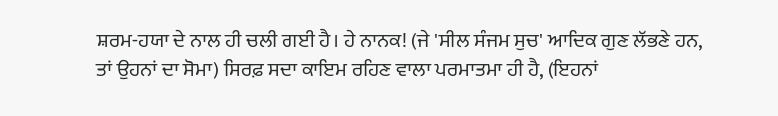ਸ਼ਰਮ-ਹਯਾ ਦੇ ਨਾਲ ਹੀ ਚਲੀ ਗਈ ਹੈ। ਹੇ ਨਾਨਕ! (ਜੇ 'ਸੀਲ ਸੰਜਮ ਸੁਚ' ਆਦਿਕ ਗੁਣ ਲੱਭਣੇ ਹਨ, ਤਾਂ ਉਹਨਾਂ ਦਾ ਸੋਮਾ) ਸਿਰਫ਼ ਸਦਾ ਕਾਇਮ ਰਹਿਣ ਵਾਲਾ ਪਰਮਾਤਮਾ ਹੀ ਹੈ, (ਇਹਨਾਂ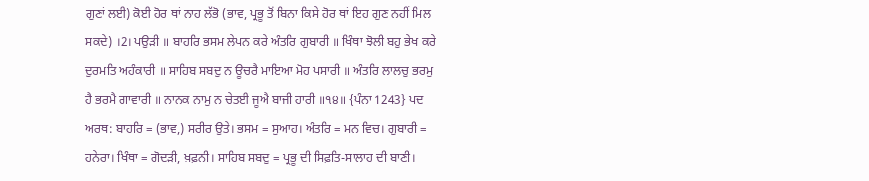ਗੁਣਾਂ ਲਈ) ਕੋਈ ਹੋਰ ਥਾਂ ਨਾਹ ਲੱਭੋ (ਭਾਵ, ਪ੍ਰਭੂ ਤੋਂ ਬਿਨਾ ਕਿਸੇ ਹੋਰ ਥਾਂ ਇਹ ਗੁਣ ਨਹੀਂ ਮਿਲ ਸਕਦੇ) ।2। ਪਉੜੀ ॥ ਬਾਹਰਿ ਭਸਮ ਲੇਪਨ ਕਰੇ ਅੰਤਰਿ ਗੁਬਾਰੀ ॥ ਖਿੰਥਾ ਝੋਲੀ ਬਹੁ ਭੇਖ ਕਰੇ ਦੁਰਮਤਿ ਅਹੰਕਾਰੀ ॥ ਸਾਹਿਬ ਸਬਦੁ ਨ ਊਚਰੈ ਮਾਇਆ ਮੋਹ ਪਸਾਰੀ ॥ ਅੰਤਰਿ ਲਾਲਚੁ ਭਰਮੁ ਹੈ ਭਰਮੈ ਗਾਵਾਰੀ ॥ ਨਾਨਕ ਨਾਮੁ ਨ ਚੇਤਈ ਜੂਐ ਬਾਜੀ ਹਾਰੀ ॥੧੪॥ {ਪੰਨਾ 1243} ਪਦ ਅਰਥ: ਬਾਹਰਿ = (ਭਾਵ,) ਸਰੀਰ ਉਤੇ। ਭਸਮ = ਸੁਆਹ। ਅੰਤਰਿ = ਮਨ ਵਿਚ। ਗੁਬਾਰੀ = ਹਨੇਰਾ। ਖਿੰਥਾ = ਗੋਦੜੀ, ਖ਼ਫ਼ਨੀ। ਸਾਹਿਬ ਸਬਦੁ = ਪ੍ਰਭੂ ਦੀ ਸਿਫ਼ਤਿ-ਸਾਲਾਹ ਦੀ ਬਾਣੀ।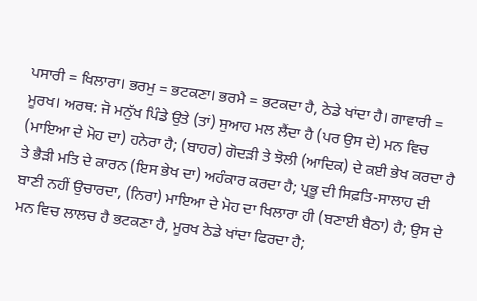ਪਸਾਰੀ = ਖਿਲਾਰਾ। ਭਰਮੁ = ਭਟਕਣਾ। ਭਰਮੈ = ਭਟਕਦਾ ਹੈ, ਠੇਡੇ ਖਾਂਦਾ ਹੈ। ਗਾਵਾਰੀ = ਮੂਰਖ। ਅਰਥ: ਜੋ ਮਨੁੱਖ ਪਿੰਡੇ ਉਤੇ (ਤਾਂ) ਸੁਆਹ ਮਲ ਲੈਂਦਾ ਹੈ (ਪਰ ਉਸ ਦੇ) ਮਨ ਵਿਚ (ਮਾਇਆ ਦੇ ਮੋਹ ਦਾ) ਹਨੇਰਾ ਹੈ; (ਬਾਹਰ) ਗੋਦੜੀ ਤੇ ਝੋਲੀ (ਆਦਿਕ) ਦੇ ਕਈ ਭੇਖ ਕਰਦਾ ਹੈ ਤੇ ਭੈੜੀ ਮਤਿ ਦੇ ਕਾਰਨ (ਇਸ ਭੇਖ ਦਾ) ਅਹੰਕਾਰ ਕਰਦਾ ਹੈ; ਪ੍ਰਭੂ ਦੀ ਸਿਫ਼ਤਿ-ਸਾਲਾਹ ਦੀ ਬਾਣੀ ਨਹੀਂ ਉਚਾਰਦਾ, (ਨਿਰਾ) ਮਾਇਆ ਦੇ ਮੋਹ ਦਾ ਖਿਲਾਰਾ ਹੀ (ਬਣਾਈ ਬੈਠਾ) ਹੈ; ਉਸ ਦੇ ਮਨ ਵਿਚ ਲਾਲਚ ਹੈ ਭਟਕਣਾ ਹੈ, ਮੂਰਖ ਠੇਡੇ ਖਾਂਦਾ ਫਿਰਦਾ ਹੈ;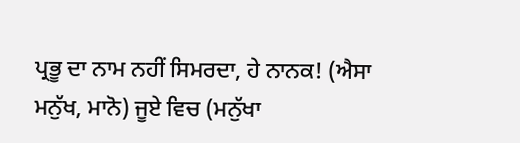ਪ੍ਰਭੂ ਦਾ ਨਾਮ ਨਹੀਂ ਸਿਮਰਦਾ, ਹੇ ਨਾਨਕ! (ਐਸਾ ਮਨੁੱਖ, ਮਾਨੋ) ਜੂਏ ਵਿਚ (ਮਨੁੱਖਾ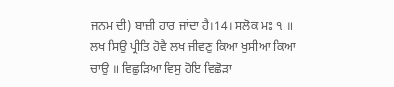ਜਨਮ ਦੀ) ਬਾਜ਼ੀ ਹਾਰ ਜਾਂਦਾ ਹੈ।14। ਸਲੋਕ ਮਃ ੧ ॥ ਲਖ ਸਿਉ ਪ੍ਰੀਤਿ ਹੋਵੈ ਲਖ ਜੀਵਣੁ ਕਿਆ ਖੁਸੀਆ ਕਿਆ ਚਾਉ ॥ ਵਿਛੁੜਿਆ ਵਿਸੁ ਹੋਇ ਵਿਛੋੜਾ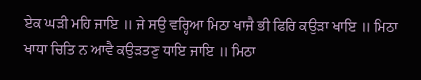ਏਕ ਘੜੀ ਮਹਿ ਜਾਇ ॥ ਜੇ ਸਉ ਵਰ੍ਹਿਆ ਮਿਠਾ ਖਾਜੈ ਭੀ ਫਿਰਿ ਕਉੜਾ ਖਾਇ ॥ ਮਿਠਾ ਖਾਧਾ ਚਿਤਿ ਨ ਆਵੈ ਕਉੜਤਣੁ ਧਾਇ ਜਾਇ ॥ ਮਿਠਾ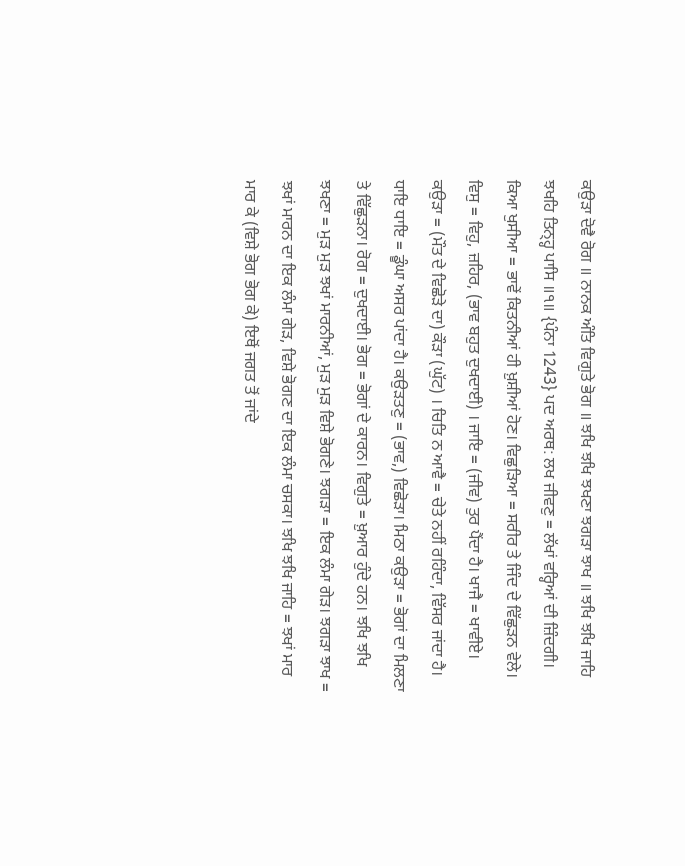ਕਉੜਾ ਦੋਵੈ ਰੋਗ ॥ ਨਾਨਕ ਅੰਤਿ ਵਿਗੁਤੇ ਭੋਗ ॥ ਝਖਿ ਝਖਿ ਝਖਣਾ ਝਗੜਾ ਝਾਖ ॥ ਝਖਿ ਝਖਿ ਜਾਹਿ ਝਖਹਿ ਤਿਨ੍ਹ੍ਹ ਪਾਸਿ ॥੧॥ {ਪੰਨਾ 1243} ਪਦ ਅਰਥ: ਲਖ ਜੀਵਣੁ = ਲੱਖਾਂ ਵਰ੍ਹਿਆਂ ਦੀ ਜ਼ਿੰਦਗੀ। ਕਿਆ ਖੁਸੀਆ = ਭਾਵੇਂ ਕਿਤਨੀਆਂ ਹੀ ਖ਼ੁਸ਼ੀਆਂ ਹੋਣ। ਵਿਛੁੜਿਆ = ਸਰੀਰ ਤੇ ਜਿੰਦ ਦੇ ਵਿੱਛੁੜਨ ਵੇਲੇ। ਵਿਸੁ = ਵਿਹੁ, ਜ਼ਹਿਰ, (ਭਾਵ ਬਹੁਤ ਦੁਖਦਾਈ) । ਜਾਇ = (ਜੀਵ) ਤੁਰ ਪੈਂਦਾ ਹੈ। ਖਾਜੈ = ਖਾਵੀਏ। ਕਉੜਾ = (ਮੌਤ ਦੇ ਵਿਛੋੜੇ ਦਾ) ਕੌੜਾ (ਘੁੱਟ) । ਚਿਤਿ ਨ ਆਵੈ = ਚੇਤੇ ਨਹੀਂ ਰਹਿੰਦਾ, ਵਿੱਸਰ ਜਾਂਦਾ ਹੈ। ਧਾਇ ਧਾਇ = ਡੂੰਘਾ ਅਸਰ ਪਾਂਦਾ ਹੈ। ਕਉੜਤਣੁ = (ਭਾਵ,) ਵਿਛੋੜਾ। ਮਿਠਾ ਕਉੜਾ = ਭੋਗਾਂ ਦਾ ਮਿਲਣਾ ਤੇ ਵਿੱਛੁੜਨਾ। ਰੋਗ = ਦੁਖਦਾਈ। ਭੋਗ = ਭੋਗਾਂ ਦੇ ਕਾਰਨ। ਵਿਗੁਤੇ = ਖ਼ੁਆਰ ਹੁੰਦੇ ਹਨ। ਝਖਿ ਝਖਿ ਝਖਣਾ = ਮੁੜ ਮੁੜ ਝਖਾਂ ਮਾਰਨੀਆਂ, ਮੁੜ ਮੁੜ ਵਿਸ਼ੇ ਭੋਗਣੇ। ਝਗੜਾ = ਇਕ ਲੰਮਾ ਗੇੜ। ਝਗੜਾ ਝਾਖ = ਝਖਾਂ ਮਾਰਨ ਦਾ ਇਕ ਲੰਮਾ ਗੇੜ, ਵਿਸ਼ੇ ਭੋਗਣ ਦਾ ਇਕ ਲੰਮਾ ਚਸਕਾ। ਝਖਿ ਝਖਿ ਜਾਹਿ = ਝਖਾਂ ਮਾਰ ਮਾਰ ਕੇ (ਵਿਸ਼ੇ ਭੋਗ ਭੋਗ ਕੇ) ਇਥੋਂ ਜਗਤ ਤੋਂ ਜਾਂਦੇ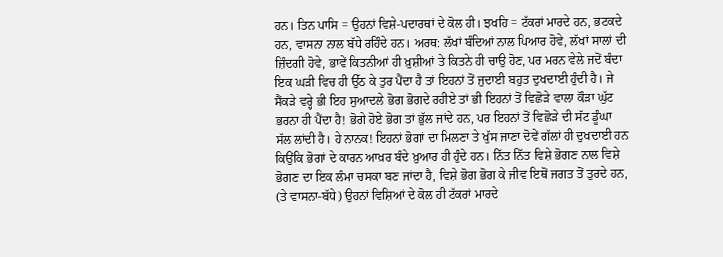ਹਨ। ਤਿਨ ਪਾਸਿ = ਉਹਨਾਂ ਵਿਸ਼ੇ-ਪਦਾਰਥਾਂ ਦੇ ਕੋਲ ਹੀ। ਝਖਹਿ = ਟੱਕਰਾਂ ਮਾਰਦੇ ਹਨ, ਭਟਕਦੇ ਹਨ, ਵਾਸਨਾ ਨਾਲ ਬੱਧੇ ਰਹਿੰਦੇ ਹਨ। ਅਰਥ: ਲੱਖਾਂ ਬੰਦਿਆਂ ਨਾਲ ਪਿਆਰ ਹੋਵੇ, ਲੱਖਾਂ ਸਾਲਾਂ ਦੀ ਜ਼ਿੰਦਗੀ ਹੋਵੇ, ਭਾਵੇਂ ਕਿਤਨੀਆਂ ਹੀ ਖ਼ੁਸ਼ੀਆਂ ਤੇ ਕਿਤਨੇ ਹੀ ਚਾਉ ਹੋਣ, ਪਰ ਮਰਨ ਵੇਲੇ ਜਦੋਂ ਬੰਦਾ ਇਕ ਘੜੀ ਵਿਚ ਹੀ ਉੱਠ ਕੇ ਤੁਰ ਪੈਂਦਾ ਹੈ ਤਾਂ ਇਹਨਾਂ ਤੋਂ ਜੁਦਾਈ ਬਹੁਤ ਦੁਖਦਾਈ ਹੁੰਦੀ ਹੈ। ਜੇ ਸੈਂਕੜੇ ਵਰ੍ਹੇ ਭੀ ਇਹ ਸੁਆਦਲੇ ਭੋਗ ਭੋਗਦੇ ਰਹੀਏ ਤਾਂ ਭੀ ਇਹਨਾਂ ਤੋਂ ਵਿਛੋੜੇ ਵਾਲਾ ਕੌੜਾ ਘੁੱਟ ਭਰਨਾ ਹੀ ਪੈਂਦਾ ਹੈ! ਭੋਗੇ ਹੋਏ ਭੋਗ ਤਾਂ ਭੁੱਲ ਜਾਂਦੇ ਹਨ, ਪਰ ਇਹਨਾਂ ਤੋਂ ਵਿਛੋੜੇ ਦੀ ਸੱਟ ਡੂੰਘਾ ਸੱਲ ਲਾਂਦੀ ਹੈ। ਹੇ ਨਾਨਕ! ਇਹਨਾਂ ਭੋਗਾਂ ਦਾ ਮਿਲਣਾ ਤੇ ਖੁੱਸ ਜਾਣਾ ਦੋਵੇਂ ਗੱਲਾਂ ਹੀ ਦੁਖਦਾਈ ਹਨ ਕਿਉਂਕਿ ਭੋਗਾਂ ਦੇ ਕਾਰਨ ਆਖ਼ਰ ਬੰਦੇ ਖ਼ੁਆਰ ਹੀ ਹੁੰਦੇ ਹਨ। ਨਿੱਤ ਨਿੱਤ ਵਿਸ਼ੇ ਭੋਗਣ ਨਾਲ ਵਿਸ਼ੇ ਭੋਗਣ ਦਾ ਇਕ ਲੰਮਾ ਚਸਕਾ ਬਣ ਜਾਂਦਾ ਹੈ, ਵਿਸ਼ੇ ਭੋਗ ਭੋਗ ਕੇ ਜੀਵ ਇਥੋਂ ਜਗਤ ਤੋਂ ਤੁਰਦੇ ਹਨ, (ਤੇ ਵਾਸਨਾ-ਬੱਧੇ) ਉਹਨਾਂ ਵਿਸ਼ਿਆਂ ਦੇ ਕੋਲ ਹੀ ਟੱਕਰਾਂ ਮਾਰਦੇ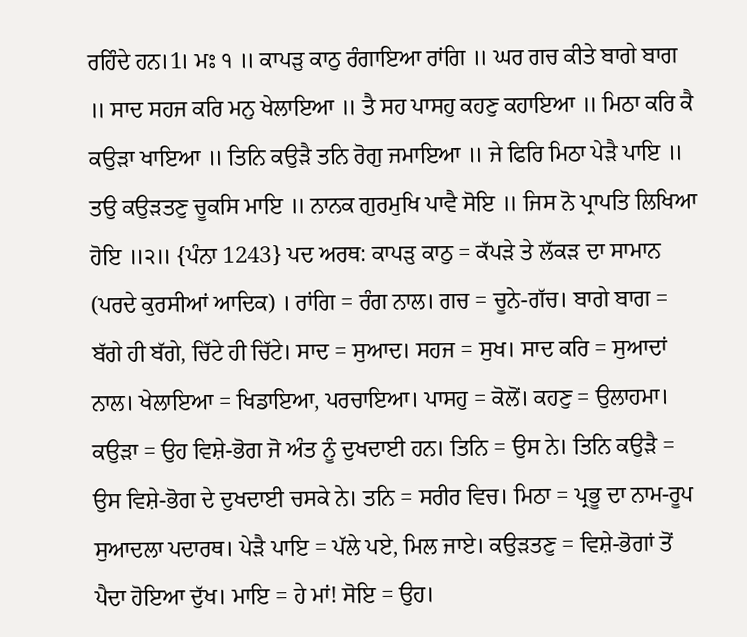ਰਹਿੰਦੇ ਹਨ।1। ਮਃ ੧ ॥ ਕਾਪੜੁ ਕਾਠੁ ਰੰਗਾਇਆ ਰਾਂਗਿ ॥ ਘਰ ਗਚ ਕੀਤੇ ਬਾਗੇ ਬਾਗ ॥ ਸਾਦ ਸਹਜ ਕਰਿ ਮਨੁ ਖੇਲਾਇਆ ॥ ਤੈ ਸਹ ਪਾਸਹੁ ਕਹਣੁ ਕਹਾਇਆ ॥ ਮਿਠਾ ਕਰਿ ਕੈ ਕਉੜਾ ਖਾਇਆ ॥ ਤਿਨਿ ਕਉੜੈ ਤਨਿ ਰੋਗੁ ਜਮਾਇਆ ॥ ਜੇ ਫਿਰਿ ਮਿਠਾ ਪੇੜੈ ਪਾਇ ॥ ਤਉ ਕਉੜਤਣੁ ਚੂਕਸਿ ਮਾਇ ॥ ਨਾਨਕ ਗੁਰਮੁਖਿ ਪਾਵੈ ਸੋਇ ॥ ਜਿਸ ਨੋ ਪ੍ਰਾਪਤਿ ਲਿਖਿਆ ਹੋਇ ॥੨॥ {ਪੰਨਾ 1243} ਪਦ ਅਰਥ: ਕਾਪੜੁ ਕਾਠੁ = ਕੱਪੜੇ ਤੇ ਲੱਕੜ ਦਾ ਸਾਮਾਨ (ਪਰਦੇ ਕੁਰਸੀਆਂ ਆਦਿਕ) । ਰਾਂਗਿ = ਰੰਗ ਨਾਲ। ਗਚ = ਚੂਨੇ-ਗੱਚ। ਬਾਗੇ ਬਾਗ = ਬੱਗੇ ਹੀ ਬੱਗੇ, ਚਿੱਟੇ ਹੀ ਚਿੱਟੇ। ਸਾਦ = ਸੁਆਦ। ਸਹਜ = ਸੁਖ। ਸਾਦ ਕਰਿ = ਸੁਆਦਾਂ ਨਾਲ। ਖੇਲਾਇਆ = ਖਿਡਾਇਆ, ਪਰਚਾਇਆ। ਪਾਸਹੁ = ਕੋਲੋਂ। ਕਹਣੁ = ਉਲਾਹਮਾ। ਕਉੜਾ = ਉਹ ਵਿਸ਼ੇ-ਭੋਗ ਜੋ ਅੰਤ ਨੂੰ ਦੁਖਦਾਈ ਹਨ। ਤਿਨਿ = ਉਸ ਨੇ। ਤਿਨਿ ਕਉੜੈ = ਉਸ ਵਿਸ਼ੇ-ਭੋਗ ਦੇ ਦੁਖਦਾਈ ਚਸਕੇ ਨੇ। ਤਨਿ = ਸਰੀਰ ਵਿਚ। ਮਿਠਾ = ਪ੍ਰਭੂ ਦਾ ਨਾਮ-ਰੂਪ ਸੁਆਦਲਾ ਪਦਾਰਥ। ਪੇੜੈ ਪਾਇ = ਪੱਲੇ ਪਏ, ਮਿਲ ਜਾਏ। ਕਉੜਤਣੁ = ਵਿਸ਼ੇ-ਭੋਗਾਂ ਤੋਂ ਪੈਦਾ ਹੋਇਆ ਦੁੱਖ। ਮਾਇ = ਹੇ ਮਾਂ! ਸੋਇ = ਉਹ।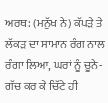ਅਰਥ: (ਮਨੁੱਖ ਨੇ) ਕੱਪੜੇ ਤੇ ਲੱਕੜ ਦਾ ਸਾਮਾਨ ਰੰਗ ਨਾਲ ਰੰਗਾ ਲਿਆ, ਘਰਾਂ ਨੂੰ ਚੂਨੇ-ਗੱਚ ਕਰ ਕੇ ਚਿੱਟੇ ਹੀ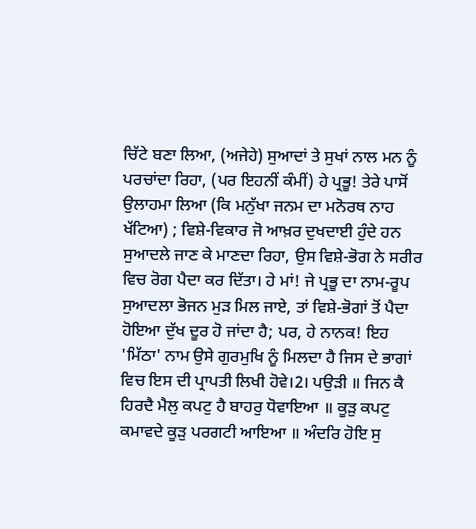ਚਿੱਟੇ ਬਣਾ ਲਿਆ, (ਅਜੇਹੇ) ਸੁਆਦਾਂ ਤੇ ਸੁਖਾਂ ਨਾਲ ਮਨ ਨੂੰ ਪਰਚਾਂਦਾ ਰਿਹਾ, (ਪਰ ਇਹਨੀਂ ਕੰਮੀਂ) ਹੇ ਪ੍ਰਭੂ! ਤੇਰੇ ਪਾਸੋਂ ਉਲਾਹਮਾ ਲਿਆ (ਕਿ ਮਨੁੱਖਾ ਜਨਮ ਦਾ ਮਨੋਰਥ ਨਾਹ ਖੱਟਿਆ) ; ਵਿਸ਼ੇ-ਵਿਕਾਰ ਜੋ ਆਖ਼ਰ ਦੁਖਦਾਈ ਹੁੰਦੇ ਹਨ ਸੁਆਦਲੇ ਜਾਣ ਕੇ ਮਾਣਦਾ ਰਿਹਾ, ਉਸ ਵਿਸ਼ੇ-ਭੋਗ ਨੇ ਸਰੀਰ ਵਿਚ ਰੋਗ ਪੈਦਾ ਕਰ ਦਿੱਤਾ। ਹੇ ਮਾਂ! ਜੇ ਪ੍ਰਭੂ ਦਾ ਨਾਮ-ਰੂਪ ਸੁਆਦਲਾ ਭੋਜਨ ਮੁੜ ਮਿਲ ਜਾਏ, ਤਾਂ ਵਿਸ਼ੇ-ਭੋਗਾਂ ਤੋਂ ਪੈਦਾ ਹੋਇਆ ਦੁੱਖ ਦੂਰ ਹੋ ਜਾਂਦਾ ਹੈ; ਪਰ, ਹੇ ਨਾਨਕ! ਇਹ 'ਮਿੱਠਾ' ਨਾਮ ਉਸੇ ਗੁਰਮੁਖਿ ਨੂੰ ਮਿਲਦਾ ਹੈ ਜਿਸ ਦੇ ਭਾਗਾਂ ਵਿਚ ਇਸ ਦੀ ਪ੍ਰਾਪਤੀ ਲਿਖੀ ਹੋਵੇ।2। ਪਉੜੀ ॥ ਜਿਨ ਕੈ ਹਿਰਦੈ ਮੈਲੁ ਕਪਟੁ ਹੈ ਬਾਹਰੁ ਧੋਵਾਇਆ ॥ ਕੂੜੁ ਕਪਟੁ ਕਮਾਵਦੇ ਕੂੜੁ ਪਰਗਟੀ ਆਇਆ ॥ ਅੰਦਰਿ ਹੋਇ ਸੁ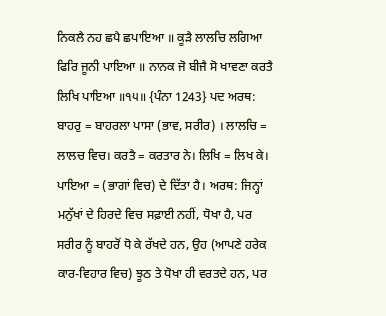ਨਿਕਲੈ ਨਹ ਛਪੈ ਛਪਾਇਆ ॥ ਕੂੜੈ ਲਾਲਚਿ ਲਗਿਆ ਫਿਰਿ ਜੂਨੀ ਪਾਇਆ ॥ ਨਾਨਕ ਜੋ ਬੀਜੈ ਸੋ ਖਾਵਣਾ ਕਰਤੈ ਲਿਖਿ ਪਾਇਆ ॥੧੫॥ {ਪੰਨਾ 1243} ਪਦ ਅਰਥ: ਬਾਹਰੁ = ਬਾਹਰਲਾ ਪਾਸਾ (ਭਾਵ, ਸਰੀਰ) । ਲਾਲਚਿ = ਲਾਲਚ ਵਿਚ। ਕਰਤੈ = ਕਰਤਾਰ ਨੇ। ਲਿਖਿ = ਲਿਖ ਕੇ। ਪਾਇਆ = (ਭਾਗਾਂ ਵਿਚ) ਦੇ ਦਿੱਤਾ ਹੈ। ਅਰਥ: ਜਿਨ੍ਹਾਂ ਮਨੁੱਖਾਂ ਦੇ ਹਿਰਦੇ ਵਿਚ ਸਫ਼ਾਈ ਨਹੀਂ, ਧੋਖਾ ਹੈ, ਪਰ ਸਰੀਰ ਨੂੰ ਬਾਹਰੋਂ ਧੋ ਕੇ ਰੱਖਦੇ ਹਨ, ਉਹ (ਆਪਣੇ ਹਰੇਕ ਕਾਰ-ਵਿਹਾਰ ਵਿਚ) ਝੂਠ ਤੇ ਧੋਖਾ ਹੀ ਵਰਤਦੇ ਹਨ, ਪਰ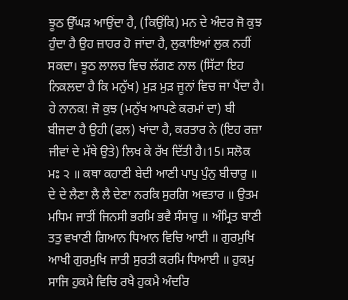ਝੂਠ ਉੱਘੜ ਆਉਂਦਾ ਹੈ, (ਕਿਉਂਕਿ) ਮਨ ਦੇ ਅੰਦਰ ਜੋ ਕੁਝ ਹੁੰਦਾ ਹੈ ਉਹ ਜ਼ਾਹਰ ਹੋ ਜਾਂਦਾ ਹੈ, ਲੁਕਾਇਆਂ ਲੁਕ ਨਹੀਂ ਸਕਦਾ। ਝੂਠ ਲਾਲਚ ਵਿਚ ਲੱਗਣ ਨਾਲ (ਸਿੱਟਾ ਇਹ ਨਿਕਲਦਾ ਹੈ ਕਿ ਮਨੁੱਖ) ਮੁੜ ਮੁੜ ਜੂਨਾਂ ਵਿਚ ਜਾ ਪੈਂਦਾ ਹੈ। ਹੇ ਨਾਨਕ! ਜੋ ਕੁਝ (ਮਨੁੱਖ ਆਪਣੇ ਕਰਮਾਂ ਦਾ) ਬੀ ਬੀਜਦਾ ਹੈ ਉਹੀ (ਫਲ) ਖਾਂਦਾ ਹੈ, ਕਰਤਾਰ ਨੇ (ਇਹ ਰਜ਼ਾ ਜੀਵਾਂ ਦੇ ਮੱਥੇ ਉਤੇ) ਲਿਖ ਕੇ ਰੱਖ ਦਿੱਤੀ ਹੈ।15। ਸਲੋਕ ਮਃ ੨ ॥ ਕਥਾ ਕਹਾਣੀ ਬੇਦੀ ਆਣੀ ਪਾਪੁ ਪੁੰਨੁ ਬੀਚਾਰੁ ॥ ਦੇ ਦੇ ਲੈਣਾ ਲੈ ਲੈ ਦੇਣਾ ਨਰਕਿ ਸੁਰਗਿ ਅਵਤਾਰ ॥ ਉਤਮ ਮਧਿਮ ਜਾਤੀਂ ਜਿਨਸੀ ਭਰਮਿ ਭਵੈ ਸੰਸਾਰੁ ॥ ਅੰਮ੍ਰਿਤ ਬਾਣੀ ਤਤੁ ਵਖਾਣੀ ਗਿਆਨ ਧਿਆਨ ਵਿਚਿ ਆਈ ॥ ਗੁਰਮੁਖਿ ਆਖੀ ਗੁਰਮੁਖਿ ਜਾਤੀ ਸੁਰਤੀ ਕਰਮਿ ਧਿਆਈ ॥ ਹੁਕਮੁ ਸਾਜਿ ਹੁਕਮੈ ਵਿਚਿ ਰਖੈ ਹੁਕਮੈ ਅੰਦਰਿ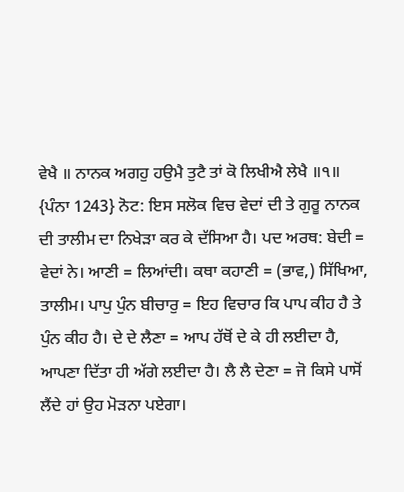ਵੇਖੈ ॥ ਨਾਨਕ ਅਗਹੁ ਹਉਮੈ ਤੁਟੈ ਤਾਂ ਕੋ ਲਿਖੀਐ ਲੇਖੈ ॥੧॥ {ਪੰਨਾ 1243} ਨੋਟ: ਇਸ ਸਲੋਕ ਵਿਚ ਵੇਦਾਂ ਦੀ ਤੇ ਗੁਰੂ ਨਾਨਕ ਦੀ ਤਾਲੀਮ ਦਾ ਨਿਖੇੜਾ ਕਰ ਕੇ ਦੱਸਿਆ ਹੈ। ਪਦ ਅਰਥ: ਬੇਦੀ = ਵੇਦਾਂ ਨੇ। ਆਣੀ = ਲਿਆਂਦੀ। ਕਥਾ ਕਹਾਣੀ = (ਭਾਵ,) ਸਿੱਖਿਆ, ਤਾਲੀਮ। ਪਾਪੁ ਪੁੰਨ ਬੀਚਾਰੁ = ਇਹ ਵਿਚਾਰ ਕਿ ਪਾਪ ਕੀਹ ਹੈ ਤੇ ਪੁੰਨ ਕੀਹ ਹੈ। ਦੇ ਦੇ ਲੈਣਾ = ਆਪ ਹੱਥੋਂ ਦੇ ਕੇ ਹੀ ਲਈਦਾ ਹੈ, ਆਪਣਾ ਦਿੱਤਾ ਹੀ ਅੱਗੇ ਲਈਦਾ ਹੈ। ਲੈ ਲੈ ਦੇਣਾ = ਜੋ ਕਿਸੇ ਪਾਸੋਂ ਲੈਂਦੇ ਹਾਂ ਉਹ ਮੋੜਨਾ ਪਏਗਾ।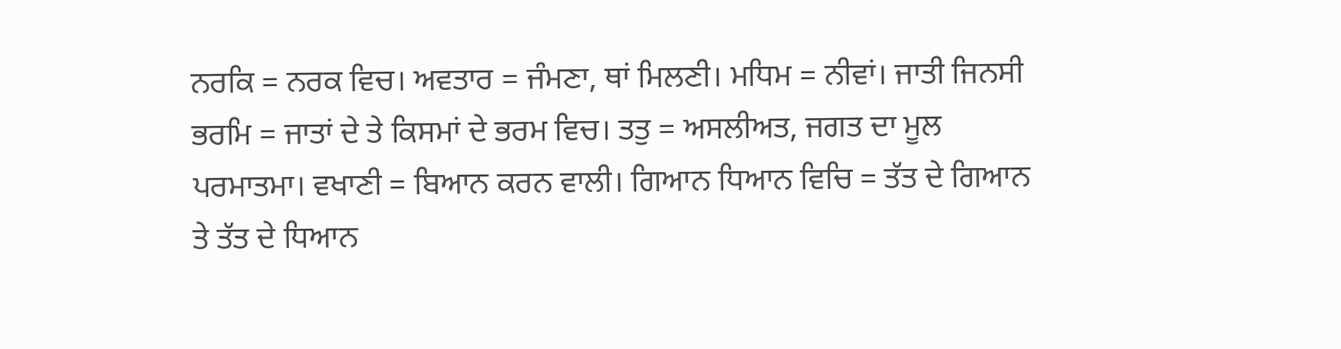ਨਰਕਿ = ਨਰਕ ਵਿਚ। ਅਵਤਾਰ = ਜੰਮਣਾ, ਥਾਂ ਮਿਲਣੀ। ਮਧਿਮ = ਨੀਵਾਂ। ਜਾਤੀ ਜਿਨਸੀ ਭਰਮਿ = ਜਾਤਾਂ ਦੇ ਤੇ ਕਿਸਮਾਂ ਦੇ ਭਰਮ ਵਿਚ। ਤਤੁ = ਅਸਲੀਅਤ, ਜਗਤ ਦਾ ਮੂਲ ਪਰਮਾਤਮਾ। ਵਖਾਣੀ = ਬਿਆਨ ਕਰਨ ਵਾਲੀ। ਗਿਆਨ ਧਿਆਨ ਵਿਚਿ = ਤੱਤ ਦੇ ਗਿਆਨ ਤੇ ਤੱਤ ਦੇ ਧਿਆਨ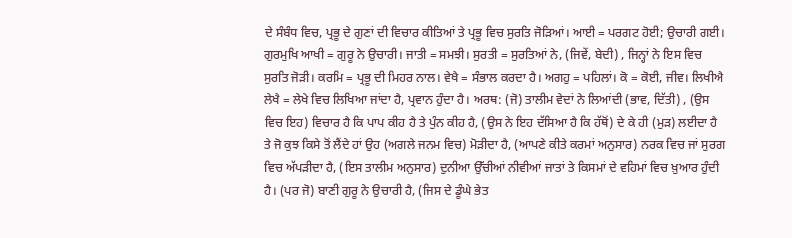ਦੇ ਸੰਬੰਧ ਵਿਚ, ਪ੍ਰਭੂ ਦੇ ਗੁਣਾਂ ਦੀ ਵਿਚਾਰ ਕੀਤਿਆਂ ਤੇ ਪ੍ਰਭੂ ਵਿਚ ਸੁਰਤਿ ਜੋੜਿਆਂ। ਆਈ = ਪਰਗਟ ਹੋਈ; ਉਚਾਰੀ ਗਈ। ਗੁਰਮੁਖਿ ਆਖੀ = ਗੁਰੂ ਨੇ ਉਚਾਰੀ। ਜਾਤੀ = ਸਮਝੀ। ਸੁਰਤੀ = ਸੁਰਤਿਆਂ ਨੇ, (ਜਿਵੇਂ, ਬੇਦੀ) , ਜਿਨ੍ਹਾਂ ਨੇ ਇਸ ਵਿਚ ਸੁਰਤਿ ਜੋੜੀ। ਕਰਮਿ = ਪ੍ਰਭੂ ਦੀ ਮਿਹਰ ਨਾਲ। ਵੇਖੈ = ਸੰਭਾਲ ਕਰਦਾ ਹੈ। ਅਗਹੁ = ਪਹਿਲਾਂ। ਕੋ = ਕੋਈ, ਜੀਵ। ਲਿਖੀਐ ਲੇਖੈ = ਲੇਖੇ ਵਿਚ ਲਿਖਿਆ ਜਾਂਦਾ ਹੈ, ਪ੍ਰਵਾਨ ਹੁੰਦਾ ਹੈ। ਅਰਥ: (ਜੋ) ਤਾਲੀਮ ਵੇਦਾਂ ਨੇ ਲਿਆਂਦੀ (ਭਾਵ, ਦਿੱਤੀ) , (ਉਸ ਵਿਚ ਇਹ) ਵਿਚਾਰ ਹੈ ਕਿ ਪਾਪ ਕੀਹ ਹੈ ਤੇ ਪੁੰਨ ਕੀਹ ਹੈ, (ਉਸ ਨੇ ਇਹ ਦੱਸਿਆ ਹੈ ਕਿ ਹੱਥੋਂ) ਦੇ ਕੇ ਹੀ (ਮੁੜ) ਲਈਦਾ ਹੈ ਤੇ ਜੋ ਕੁਝ ਕਿਸੇ ਤੋਂ ਲੈਂਦੇ ਹਾਂ ਉਹ (ਅਗਲੇ ਜਨਮ ਵਿਚ) ਮੋੜੀਦਾ ਹੈ, (ਆਪਣੇ ਕੀਤੇ ਕਰਮਾਂ ਅਨੁਸਾਰ) ਨਰਕ ਵਿਚ ਜਾਂ ਸੁਰਗ ਵਿਚ ਅੱਪੜੀਦਾ ਹੈ, (ਇਸ ਤਾਲੀਮ ਅਨੁਸਾਰ) ਦੁਨੀਆ ਉੱਚੀਆਂ ਨੀਵੀਆਂ ਜਾਤਾਂ ਤੇ ਕਿਸਮਾਂ ਦੇ ਵਹਿਮਾਂ ਵਿਚ ਖ਼ੁਆਰ ਹੁੰਦੀ ਹੈ। (ਪਰ ਜੋ) ਬਾਣੀ ਗੁਰੂ ਨੇ ਉਚਾਰੀ ਹੈ, (ਜਿਸ ਦੇ ਡੂੰਘੇ ਭੇਤ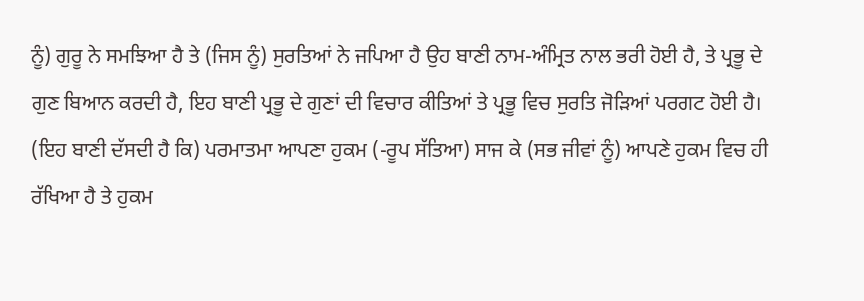ਨੂੰ) ਗੁਰੂ ਨੇ ਸਮਝਿਆ ਹੈ ਤੇ (ਜਿਸ ਨੂੰ) ਸੁਰਤਿਆਂ ਨੇ ਜਪਿਆ ਹੈ ਉਹ ਬਾਣੀ ਨਾਮ-ਅੰਮ੍ਰਿਤ ਨਾਲ ਭਰੀ ਹੋਈ ਹੈ, ਤੇ ਪ੍ਰਭੂ ਦੇ ਗੁਣ ਬਿਆਨ ਕਰਦੀ ਹੈ, ਇਹ ਬਾਣੀ ਪ੍ਰਭੂ ਦੇ ਗੁਣਾਂ ਦੀ ਵਿਚਾਰ ਕੀਤਿਆਂ ਤੇ ਪ੍ਰਭੂ ਵਿਚ ਸੁਰਤਿ ਜੋੜਿਆਂ ਪਰਗਟ ਹੋਈ ਹੈ। (ਇਹ ਬਾਣੀ ਦੱਸਦੀ ਹੈ ਕਿ) ਪਰਮਾਤਮਾ ਆਪਣਾ ਹੁਕਮ (-ਰੂਪ ਸੱਤਿਆ) ਸਾਜ ਕੇ (ਸਭ ਜੀਵਾਂ ਨੂੰ) ਆਪਣੇ ਹੁਕਮ ਵਿਚ ਹੀ ਰੱਖਿਆ ਹੈ ਤੇ ਹੁਕਮ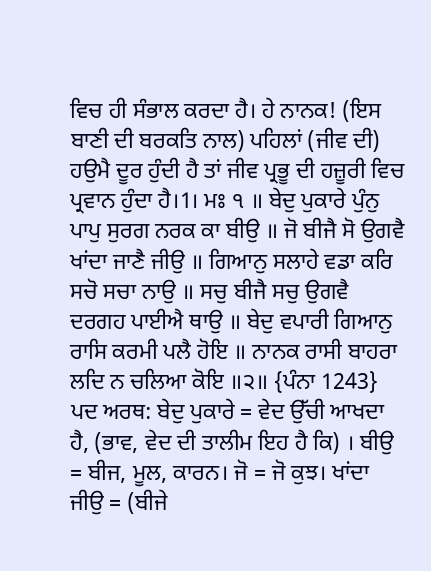ਵਿਚ ਹੀ ਸੰਭਾਲ ਕਰਦਾ ਹੈ। ਹੇ ਨਾਨਕ! (ਇਸ ਬਾਣੀ ਦੀ ਬਰਕਤਿ ਨਾਲ) ਪਹਿਲਾਂ (ਜੀਵ ਦੀ) ਹਉਮੈ ਦੂਰ ਹੁੰਦੀ ਹੈ ਤਾਂ ਜੀਵ ਪ੍ਰਭੂ ਦੀ ਹਜ਼ੂਰੀ ਵਿਚ ਪ੍ਰਵਾਨ ਹੁੰਦਾ ਹੈ।1। ਮਃ ੧ ॥ ਬੇਦੁ ਪੁਕਾਰੇ ਪੁੰਨੁ ਪਾਪੁ ਸੁਰਗ ਨਰਕ ਕਾ ਬੀਉ ॥ ਜੋ ਬੀਜੈ ਸੋ ਉਗਵੈ ਖਾਂਦਾ ਜਾਣੈ ਜੀਉ ॥ ਗਿਆਨੁ ਸਲਾਹੇ ਵਡਾ ਕਰਿ ਸਚੋ ਸਚਾ ਨਾਉ ॥ ਸਚੁ ਬੀਜੈ ਸਚੁ ਉਗਵੈ ਦਰਗਹ ਪਾਈਐ ਥਾਉ ॥ ਬੇਦੁ ਵਪਾਰੀ ਗਿਆਨੁ ਰਾਸਿ ਕਰਮੀ ਪਲੈ ਹੋਇ ॥ ਨਾਨਕ ਰਾਸੀ ਬਾਹਰਾ ਲਦਿ ਨ ਚਲਿਆ ਕੋਇ ॥੨॥ {ਪੰਨਾ 1243} ਪਦ ਅਰਥ: ਬੇਦੁ ਪੁਕਾਰੇ = ਵੇਦ ਉੱਚੀ ਆਖਦਾ ਹੈ, (ਭਾਵ, ਵੇਦ ਦੀ ਤਾਲੀਮ ਇਹ ਹੈ ਕਿ) । ਬੀਉ = ਬੀਜ, ਮੂਲ, ਕਾਰਨ। ਜੋ = ਜੋ ਕੁਝ। ਖਾਂਦਾ ਜੀਉ = (ਬੀਜੇ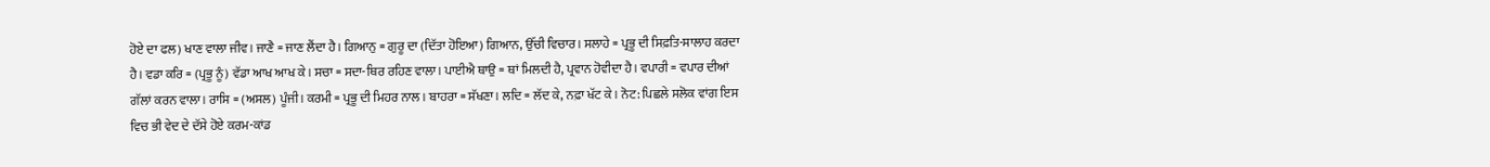ਹੋਏ ਦਾ ਫਲ) ਖਾਣ ਵਾਲਾ ਜੀਵ। ਜਾਣੈ = ਜਾਣ ਲੈਂਦਾ ਹੈ। ਗਿਆਨੁ = ਗੁਰੂ ਦਾ (ਦਿੱਤਾ ਹੋਇਆ) ਗਿਆਨ, ਉੱਚੀ ਵਿਚਾਰ। ਸਲਾਹੇ = ਪ੍ਰਭੂ ਦੀ ਸਿਫ਼ਤਿ-ਸਾਲਾਹ ਕਰਦਾ ਹੈ। ਵਡਾ ਕਰਿ = (ਪ੍ਰਭੂ ਨੂੰ) ਵੱਡਾ ਆਖ ਆਖ ਕੇ। ਸਚਾ = ਸਦਾ-ਥਿਰ ਰਹਿਣ ਵਾਲਾ। ਪਾਈਐ ਥਾਉ = ਥਾਂ ਮਿਲਦੀ ਹੈ, ਪ੍ਰਵਾਨ ਹੋਵੀਦਾ ਹੈ। ਵਪਾਰੀ = ਵਪਾਰ ਦੀਆਂ ਗੱਲਾਂ ਕਰਨ ਵਾਲਾ। ਰਾਸਿ = (ਅਸਲ) ਪੂੰਜੀ। ਕਰਮੀ = ਪ੍ਰਭੂ ਦੀ ਮਿਹਰ ਨਾਲ। ਬਾਹਰਾ = ਸੱਖਣਾ। ਲਦਿ = ਲੱਦ ਕੇ, ਨਫ਼ਾ ਖੱਟ ਕੇ। ਨੋਟ: ਪਿਛਲੇ ਸਲੋਕ ਵਾਂਗ ਇਸ ਵਿਚ ਭੀ ਵੇਦ ਦੇ ਦੱਸੇ ਹੋਏ ਕਰਮ-ਕਾਂਡ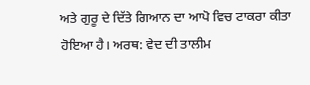ਅਤੇ ਗੁਰੂ ਦੇ ਦਿੱਤੇ ਗਿਆਨ ਦਾ ਆਪੋ ਵਿਚ ਟਾਕਰਾ ਕੀਤਾ ਹੋਇਆ ਹੈ। ਅਰਥ: ਵੇਦ ਦੀ ਤਾਲੀਮ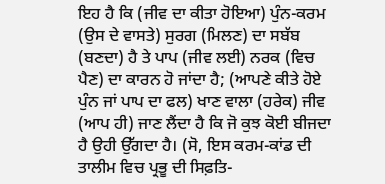ਇਹ ਹੈ ਕਿ (ਜੀਵ ਦਾ ਕੀਤਾ ਹੋਇਆ) ਪੁੰਨ-ਕਰਮ (ਉਸ ਦੇ ਵਾਸਤੇ) ਸੁਰਗ (ਮਿਲਣ) ਦਾ ਸਬੱਬ (ਬਣਦਾ) ਹੈ ਤੇ ਪਾਪ (ਜੀਵ ਲਈ) ਨਰਕ (ਵਿਚ ਪੈਣ) ਦਾ ਕਾਰਨ ਹੋ ਜਾਂਦਾ ਹੈ; (ਆਪਣੇ ਕੀਤੇ ਹੋਏ ਪੁੰਨ ਜਾਂ ਪਾਪ ਦਾ ਫਲ) ਖਾਣ ਵਾਲਾ (ਹਰੇਕ) ਜੀਵ (ਆਪ ਹੀ) ਜਾਣ ਲੈਂਦਾ ਹੈ ਕਿ ਜੋ ਕੁਝ ਕੋਈ ਬੀਜਦਾ ਹੈ ਉਹੀ ਉੱਗਦਾ ਹੈ। (ਸੋ, ਇਸ ਕਰਮ-ਕਾਂਡ ਦੀ ਤਾਲੀਮ ਵਿਚ ਪ੍ਰਭੂ ਦੀ ਸਿਫ਼ਤਿ-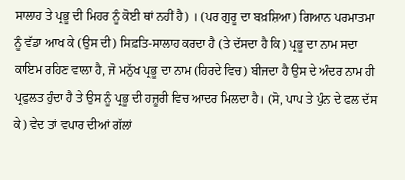ਸਾਲਾਹ ਤੇ ਪ੍ਰਭੂ ਦੀ ਮਿਹਰ ਨੂੰ ਕੋਈ ਥਾਂ ਨਹੀਂ ਹੈ) । (ਪਰ ਗੁਰੂ ਦਾ ਬਖ਼ਸ਼ਿਆ) ਗਿਆਨ ਪਰਮਾਤਮਾ ਨੂੰ ਵੱਡਾ ਆਖ ਕੇ (ਉਸ ਦੀ) ਸਿਫ਼ਤਿ-ਸਾਲਾਹ ਕਰਦਾ ਹੈ (ਤੇ ਦੱਸਦਾ ਹੈ ਕਿ) ਪ੍ਰਭੂ ਦਾ ਨਾਮ ਸਦਾ ਕਾਇਮ ਰਹਿਣ ਵਾਲਾ ਹੈ, ਜੋ ਮਨੁੱਖ ਪ੍ਰਭੂ ਦਾ ਨਾਮ (ਹਿਰਦੇ ਵਿਚ) ਬੀਜਦਾ ਹੈ ਉਸ ਦੇ ਅੰਦਰ ਨਾਮ ਹੀ ਪ੍ਰਫੁਲਤ ਹੁੰਦਾ ਹੈ ਤੇ ਉਸ ਨੂੰ ਪ੍ਰਭੂ ਦੀ ਹਜ਼ੂਰੀ ਵਿਚ ਆਦਰ ਮਿਲਦਾ ਹੈ। (ਸੋ, ਪਾਪ ਤੇ ਪੁੰਨ ਦੇ ਫਲ ਦੱਸ ਕੇ) ਵੇਦ ਤਾਂ ਵਪਾਰ ਦੀਆਂ ਗੱਲਾਂ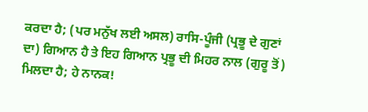ਕਰਦਾ ਹੈ; (ਪਰ ਮਨੁੱਖ ਲਈ ਅਸਲ) ਰਾਸਿ-ਪੂੰਜੀ (ਪ੍ਰਭੂ ਦੇ ਗੁਣਾਂ ਦਾ) ਗਿਆਨ ਹੈ ਤੇ ਇਹ ਗਿਆਨ ਪ੍ਰਭੂ ਦੀ ਮਿਹਰ ਨਾਲ (ਗੁਰੂ ਤੋਂ) ਮਿਲਦਾ ਹੈ; ਹੇ ਨਾਨਕ!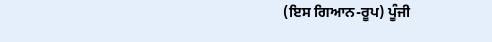(ਇਸ ਗਿਆਨ-ਰੂਪ) ਪੂੰਜੀ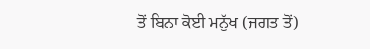ਤੋਂ ਬਿਨਾ ਕੋਈ ਮਨੁੱਖ (ਜਗਤ ਤੋਂ)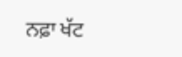ਨਫ਼ਾ ਖੱਟ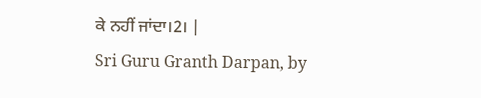ਕੇ ਨਹੀਂ ਜਾਂਦਾ।2। |
Sri Guru Granth Darpan, by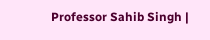Professor Sahib Singh |